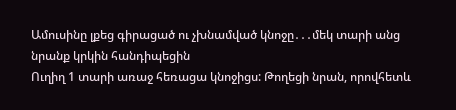Ամուսինը լքեց գիրացած ու չխնամված կնոջը․․․մեկ տարի անց նրանք կրկին հանդիպեցին
Ուղիղ 1 տարի առաջ հեռացա կնոջիցս: Թողեցի նրան, որովհետև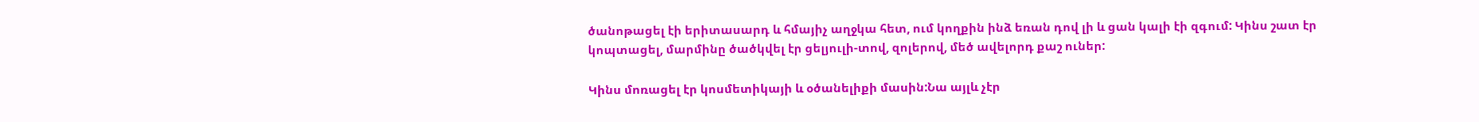ծանոթացել էի երիտասարդ և հմայիչ աղջկա հետ, ում կողքին ինձ եռան դով լի և ցան կալի էի զգում: Կինս շատ էր կոպտացել, մարմինը ծածկվել էր ցելյուլի-տով, զոլերով, մեծ ավելորդ քաշ ուներ:

Կինս մոռացել էր կոսմետիկայի և օծանելիքի մասին:Նա այլև չէր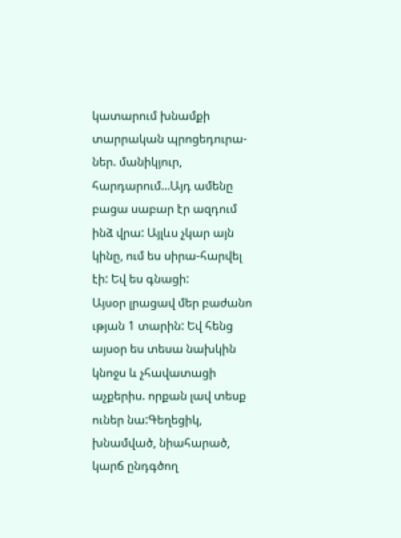կատարում խնամքի տարրական պրոցեդուրա-ներ. մանիկյուր, հարդարում…Այդ ամենը բացա սաբար էր ազդում ինձ վրա: Այլևս չկար այն կինը, ում ես սիրա-հարվել էի: Եվ ես գնացի:
Այսօր լրացավ մեր բաժանո ւթյան 1 տարին: Եվ հենց այսօր ես տեսա նախկին կնոջս և չհավատացի աչքերիս. որքան լավ տեսք ուներ նա:Գեղեցիկ, խնամված, նիահարած, կարճ ընդգծող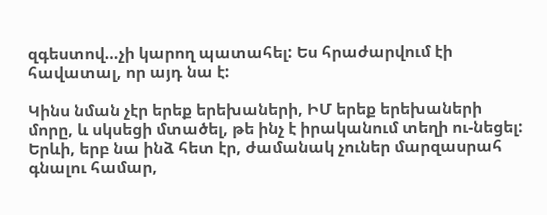զգեստով…չի կարող պատահել: Ես հրաժարվում էի հավատալ, որ այդ նա է:

Կինս նման չէր երեք երեխաների, ԻՄ երեք երեխաների մորը, և սկսեցի մտածել, թե ինչ է իրականում տեղի ու-նեցել: Երևի, երբ նա ինձ հետ էր, ժամանակ չուներ մարզասրահ գնալու համար,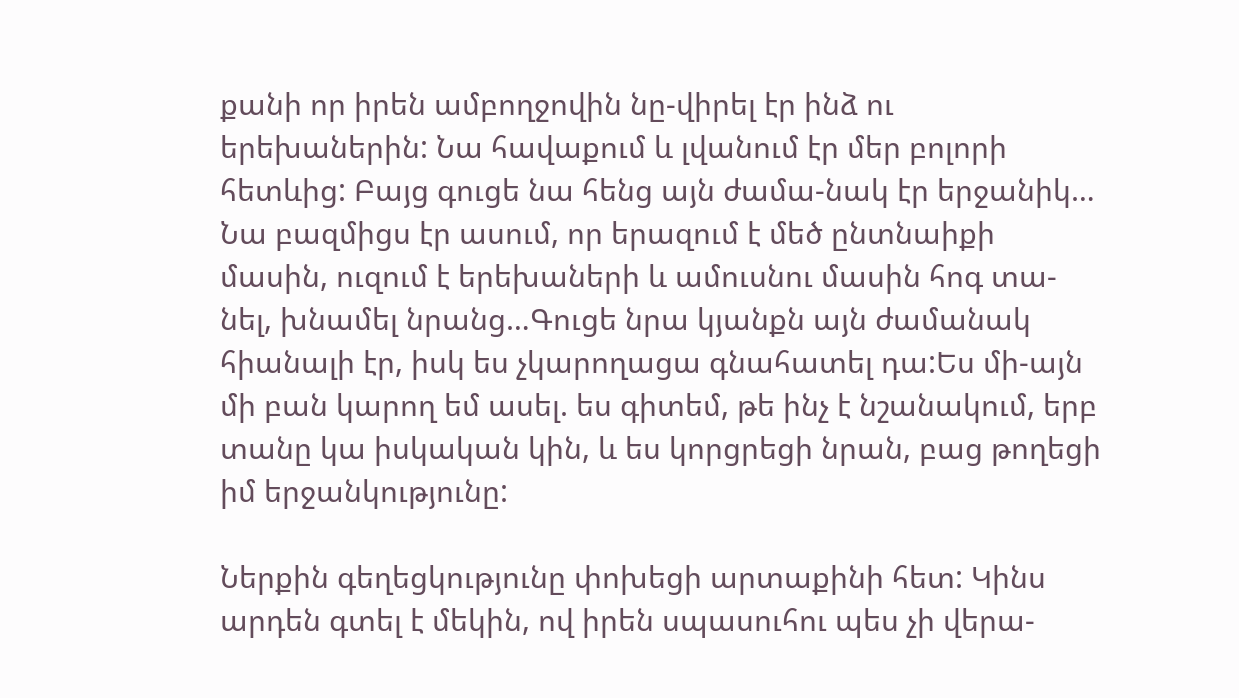քանի որ իրեն ամբողջովին նը-վիրել էր ինձ ու երեխաներին: Նա հավաքում և լվանում էր մեր բոլորի հետևից: Բայց գուցե նա հենց այն ժամա-նակ էր երջանիկ…
Նա բազմիցս էր ասում, որ երազում է մեծ ընտնաիքի մասին, ուզում է երեխաների և ամուսնու մասին հոգ տա-նել, խնամել նրանց…Գուցե նրա կյանքն այն ժամանակ հիանալի էր, իսկ ես չկարողացա գնահատել դա:Ես մի-այն մի բան կարող եմ ասել. ես գիտեմ, թե ինչ է նշանակում, երբ տանը կա իսկական կին, և ես կորցրեցի նրան, բաց թողեցի իմ երջանկությունը:

Ներքին գեղեցկությունը փոխեցի արտաքինի հետ: Կինս արդեն գտել է մեկին, ով իրեն սպասուհու պես չի վերա-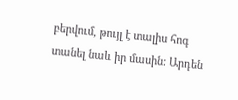բերվում, թույլ է տալիս հոգ տանել նաև իր մասին: Արդեն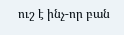ուշ է ինչ-որ բան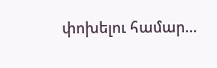փոխելու համար…